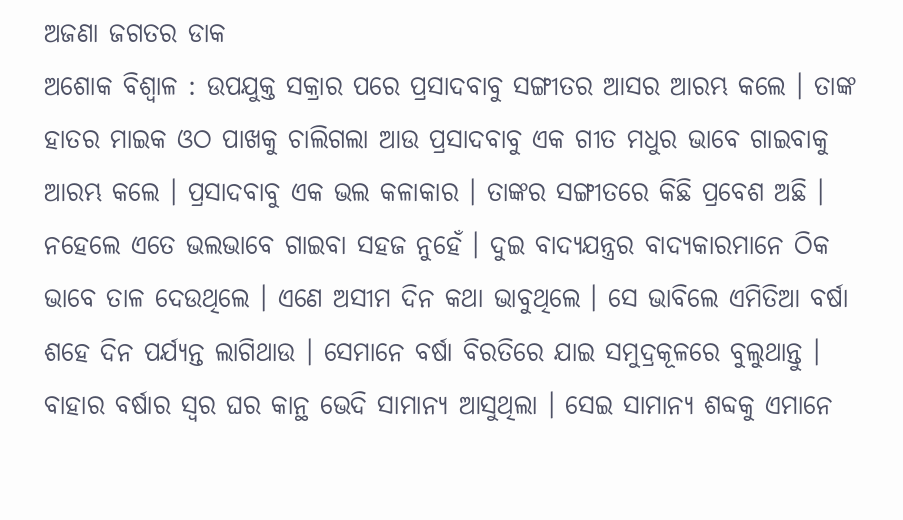ଅଜଣା ଜଗତର ଡାକ
ଅଶୋକ ବିଶ୍ୱାଳ : ଉପଯୁକ୍ତ ସକ୍ରାର ପରେ ପ୍ରସାଦବାବୁ ସଙ୍ଗୀତର ଆସର ଆରମ୍ଭ କଲେ । ତାଙ୍କ ହାତର ମାଇକ ଓଠ ପାଖକୁ ଚାଲିଗଲା ଆଉ ପ୍ରସାଦବାବୁ ଏକ ଗୀତ ମଧୁର ଭାବେ ଗାଇବାକୁ ଆରମ୍ଭ କଲେ । ପ୍ରସାଦବାବୁ ଏକ ଭଲ କଳାକାର । ତାଙ୍କର ସଙ୍ଗୀତରେ କିଛି ପ୍ରବେଶ ଅଛି । ନହେଲେ ଏତେ ଭଲଭାବେ ଗାଇବା ସହଜ ନୁହେଁ । ଦୁଇ ବାଦ୍ୟଯନ୍ତ୍ରର ବାଦ୍ୟକାରମାନେ ଠିକ ଭାବେ ତାଳ ଦେଉଥିଲେ । ଏଣେ ଅସୀମ ଦିନ କଥା ଭାବୁଥିଲେ । ସେ ଭାବିଲେ ଏମିତିଆ ବର୍ଷା ଶହେ ଦିନ ପର୍ଯ୍ୟନ୍ତ ଲାଗିଥାଉ । ସେମାନେ ବର୍ଷା ବିରତିରେ ଯାଇ ସମୁଦ୍ରକୂଳରେ ବୁଲୁଥାନ୍ତୁ । ବାହାର ବର୍ଷାର ସ୍ୱର ଘର କାନ୍ଥ ଭେଦି ସାମାନ୍ୟ ଆସୁଥିଲା । ସେଇ ସାମାନ୍ୟ ଶବ୍ଦକୁ ଏମାନେ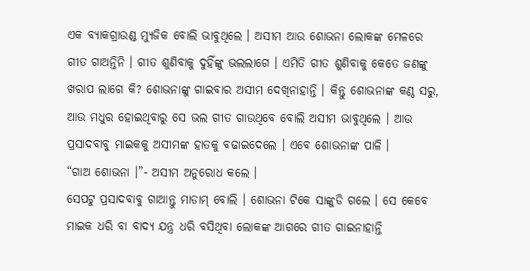ଏକ ବ୍ୟାକଗ୍ରାଉଣ୍ଡ ମ୍ୟୁଜିକ ବୋଲି ଭାବୁଥିଲେ । ଅସୀମ ଆଉ ଶୋଭନା ଲୋକଙ୍କ ମେଳରେ ଗୀତ ଗାଅନ୍ତିନି । ଗୀତ ଶୁଣିବାକୁ ଦୁହିଁଙ୍କୁ ଭଲଲାଗେ । ଏମିତି ଗୀତ ଶୁଣିବାକୁ କେତେ ଜଣଙ୍କୁ ଖରାପ ଲାଗେ କି? ଶୋଭନାଙ୍କୁ ଗାଇବାର ଅସୀମ ଦେଖିନାହାନ୍ତି । କିନ୍ତୁ ଶୋଭନାଙ୍କ କଣ୍ଠ ସରୁ, ଆଉ ମଧୁର ହୋଇଥିବାରୁ ସେ ଭଲ ଗୀତ ଗାଉଥିବେ ବୋଲି ଅସୀମ ଭାବୁଥିଲେ । ଆଉ ପ୍ରସାଦବାବୁ ମାଇକକୁ ଅସୀମଙ୍କ ହାତକୁ ବଢାଇଦେଲେ । ଏବେ ଶୋଭନାଙ୍କ ପାଳି ।
“ଗାଅ ଶୋଭନା ।”- ଅସୀମ ଅନୁରୋଧ କଲେ ।
ସେପଟୁ ପ୍ରସାଦବାବୁ ଗାଆନ୍ତୁ ମାଡାମ୍ ବୋଲି । ଶୋଭନା ଟିକେ ସାଙ୍କୁଡି ଗଲେ । ସେ କେବେ ମାଇକ ଧରି ବା ବାଦ୍ୟ ଯନ୍ତ୍ର ଧରି ବସିଥିବା ଲୋକଙ୍କ ଆଗରେ ଗୀତ ଗାଇନାହାନ୍ତି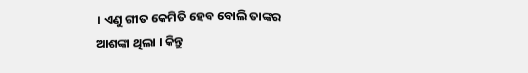। ଏଣୁ ଗୀତ କେମିତି ହେବ ବୋଲି ତାଙ୍କର ଆଶଙ୍କା ଥିଲା । କିନ୍ତୁ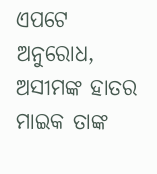ଏପଟେ ଅନୁରୋଧ, ଅସୀମଙ୍କ ହାତର ମାଇକ ତାଙ୍କ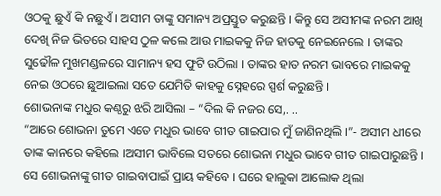ଓଠକୁ ଛୁଏଁ କି ନଛୁଏଁ । ଅସୀମ ତାଙ୍କୁ ସମାନ୍ୟ ଅପ୍ରସ୍ତୁତ କରୁଛନ୍ତି । କିନ୍ତୁ ସେ ଅସୀମଙ୍କ ନରମ ଆଖି ଦେଖି ନିଜ ଭିତରେ ସାହସ ଠୁଳ କଲେ ଆଉ ମାଇକକୁ ନିଜ ହାତକୁ ନେଇନେଲେ । ତାଙ୍କର ସୁଢୌଳ ମୁଖମଣ୍ଡଳରେ ସାମାନ୍ୟ ହସ ଫୁଟି ଉଠିଲା । ତାଙ୍କର ହାତ ନରମ ଭାବରେ ମାଇକକୁ ନେଇ ଓଠରେ ଛୁଆଇଲା ସତେ ଯେମିତି କାହକୁ ସ୍ନେହରେ ସ୍ପର୍ଶ କରୁଛନ୍ତି ।
ଶୋଭନାଙ୍କ ମଧୁର କଣ୍ଠରୁ ଝରି ଆସିଲା – “ଦିଲ କି ନଜର ସେ,. ..
“ଆରେ ଶୋଭନା ତୁମେ ଏତେ ମଧୁର ଭାବେ ଗୀତ ଗାଇପାର ମୁଁ ଜାଣିନଥିଲି ।”- ଅସୀମ ଧୀରେ ତାଙ୍କ କାନରେ କହିଲେ ।ଅସୀମ ଭାବିଲେ ସତରେ ଶୋଭନା ମଧୁର ଭାବେ ଗୀତ ଗାଇପାରୁଛନ୍ତି । ସେ ଶୋଭନାଙ୍କୁ ଗୀତ ଗାଇବାପାଇଁ ପ୍ରାୟ କହିବେ । ଘରେ ହାଲୁକା ଆଲୋକ ଥିଲା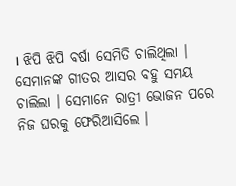। ଝିପି ଝିପି ବର୍ଷା ସେମିତି ଚାଲିଥିଲା । ସେମାନଙ୍କ ଗୀତର ଆସର ବହୁ ସମୟ ଚାଲିଲା । ସେମାନେ ରାତ୍ରୀ ଭୋଜନ ପରେ ନିଜ ଘରକୁ ଫେରିଆସିଲେ ।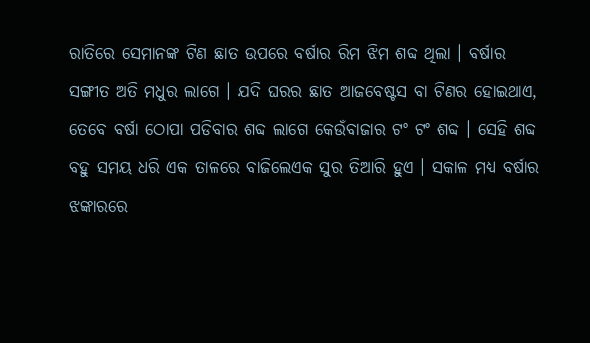ରାତିରେ ସେମାନଙ୍କ ଟିଣ ଛାତ ଉପରେ ବର୍ଷାର ରିମ ଝିମ ଶବ୍ଦ ଥିଲା । ବର୍ଷାର ସଙ୍ଗୀତ ଅତି ମଧୁର ଲାଗେ । ଯଦି ଘରର ଛାତ ଆଜବେଷ୍ଟସ ବା ଟିଣର ହୋଇଥାଏ, ତେବେ ବର୍ଷା ଠୋପା ପଡିବାର ଶବ୍ଦ ଲାଗେ କେଉଁବାଜାର ଟଂ ଟଂ ଶବ୍ଦ । ସେହି ଶବ୍ଦ ବହୁ ସମୟ ଧରି ଏକ ତାଳରେ ବାଜିଲେଏକ ସୁର ତିଆରି ହୁଏ । ସକାଳ ମଧ୍ୟ ବର୍ଷାର ଝଙ୍କାରରେ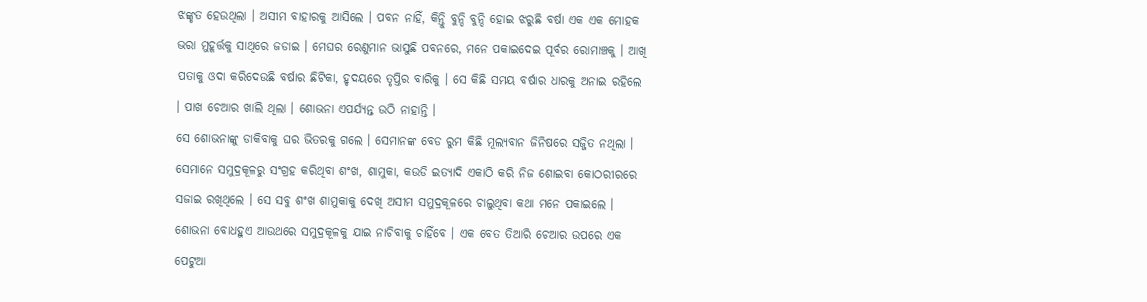ଝଙ୍କୃତ ହେଉଥିଲା । ଅସୀମ ବାହାରକୁ ଆସିଲେ । ପବନ ନାହିଁ, କିନ୍ତୁି ବୁନ୍ଦି ବୁନ୍ଦି ହୋଇ ଝରୁଛି ବର୍ଷା ଏକ ଏକ ମୋହକ ଭରା ମୁହୂର୍ତ୍ତକୁ ସାଥିରେ ଜଡାଇ । ମେଘର ରେଣୁମାନ ଭାସୁଛି ପବନରେ, ମନେ ପକାଇଦେଇ ପୂର୍ବର ରୋମାଞ୍ଚକୁ । ଆଖି ପତାକୁ ଓଦା କରିଦେଉଛି ବର୍ଷାର ଛିଟିକା, ହୃଦୟରେ ତୃପ୍ତିର ବାରିକୁ । ସେ କିଛି ସମୟ ବର୍ଷାର ଧାରକୁ ଅନାଇ ରହିଲେ । ପାଖ ଚେଆର ଖାଲି ଥିଲା । ଶୋଭନା ଏପର୍ଯ୍ୟନ୍ତ ଉଠି ନାହାନ୍ତି ।
ସେ ଶୋଭନାଙ୍କୁ ଡାକିବାକୁ ଘର ଭିତରକୁ ଗଲେ । ସେମାନଙ୍କ ବେଡ ରୁମ କିଛି ମୂଲ୍ୟବାନ ଜିନିଷରେ ସଜ୍ଜିତ ନଥିଲା । ସେମାନେ ସମୁଦ୍ରକୂଳରୁ ସଂଗ୍ରହ କରିଥିବା ଶଂଖ, ଶାମୁକା, କଉଡି ଇତ୍ୟାଦି ଏକାଠି କରି ନିଜ ଶୋଇବା କୋଠରୀରରେ ସଜାଇ ରଖିଥିଲେ । ସେ ସବୁ ଶଂଖ ଶାମୁକାକୁ ଦେଖି ଅସୀମ ସମୁଦ୍ରକୂଳରେ ଚାଲୁଥିବା କଥା ମନେ ପକାଇଲେ । ଶୋଭନା ବୋଧହୁଏ ଆଉଥରେ ସମୁଦ୍ରକୂଳକୁ ଯାଇ ନାଚିବାକୁ ଚାହିଁବେ । ଏକ ବେତ ତିଆରି ଚେଆର ଉପରେ ଏକ ପେଟୁଆ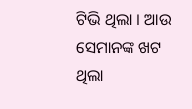ଟିଭି ଥିଲା । ଆଉ ସେମାନଙ୍କ ଖଟ ଥିଲା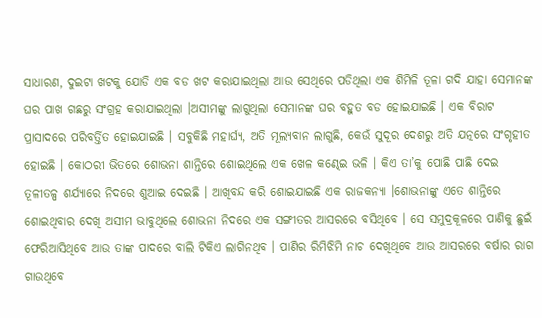ସାଧାରଣ, ଦୁଇଟା ଖଟକୁ ଯୋଡି ଏକ ବଡ ଖଟ କରାଯାଇଥିଲା ଆଉ ସେଥିରେ ପଡିଥିଲା ଏକ ଶିମିଳି ତୂଳା ଗଦି ଯାହା ସେମାନଙ୍କ ଘର ପାଖ ଗଛରୁ ସଂଗ୍ରହ କରାଯାଇଥିଲା ।ଅସୀମଙ୍କୁ ଲାଗୁଥିଲା ସେମାନଙ୍କ ଘର ବହୁତ ବଡ ହୋଇଯାଇଛି । ଏକ ବିରାଟ ପ୍ରାସାଦରେ ପରିବର୍ତ୍ତିତ ହୋଇଯାଇଛି । ସବୁକିଛି ମହାର୍ଘ୍ୟ, ଅତି ମୂଲ୍ୟବାନ ଲାଗୁଛି, କେଉଁ ସୁଦୂର ଦେଶରୁ ଅତି ଯତ୍ନରେ ସଂଗୃହୀତ ହୋଇଛି । କୋଠରୀ ଭିତରେ ଶୋଭନା ଶାନ୍ତିରେ ଶୋଇଥିଲେ ଏକ ଖେଳ କଣ୍ଢେଇ ଭଳି । କିଏ ତା’କୁ ପୋଛି ପାଛି ଦେଇ ତୂଳୀତଳ୍ପ ଶର୍ଯ୍ୟାରେ ନିଦରେ ଶୁଆଇ ଦେଇଛି । ଆଖିବନ୍ଦ କରି ଶୋଇଯାଇଛି ଏକ ରାଜକନ୍ୟା ।ଶୋଭନାଙ୍କୁ ଏତେ ଶାନ୍ତିରେ ଶୋଇଥିବାର ଦେଖି ଅସୀମ ଭାବୁଥିଲେ ଶୋଭନା ନିଦରେ ଏକ ସଙ୍ଗୀତର ଆସରରେ ବସିଥିବେ । ସେ ସମୁଦ୍ରକୂଳରେ ପାଣିକୁ ଛୁଇଁ ଫେରିଆସିଥିବେ ଆଉ ତାଙ୍କ ପାଦରେ ବାଲି ଟିକିଏ ଲାଗିନଥିବ । ପାଣିର ରିମିଝିମି ନାଚ ଦେଖିଥିବେ ଆଉ ଆସରରେ ବର୍ଷାର ରାଗ ଗାଉଥିବେ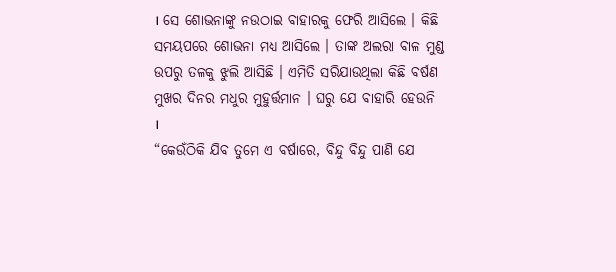। ସେ ଶୋଭନାଙ୍କୁ ନଉଠାଇ ବାହାରକୁ ଫେରି ଆସିଲେ । କିଛି ସମୟପରେ ଶୋଭନା ମଧ୍ୟ ଆସିଲେ । ତାଙ୍କ ଅଲରା ବାଳ ମୁଣ୍ଡ ଉପରୁ ତଳକୁ ଝୁଲି ଆସିଛି । ଏମିତି ସରିଯାଉଥିଲା କିଛି ବର୍ଷଣ ମୁଖର ଦିନର ମଧୁର ମୁହୁର୍ତ୍ତମାନ । ଘରୁ ଯେ ବାହାରି ହେଉନି ।
“କେଉଁଠିକି ଯିବ ତୁମେ ଏ ବର୍ଷାରେ, ବିନ୍ଦୁ ବିନ୍ଦୁ ପାଣି ଯେ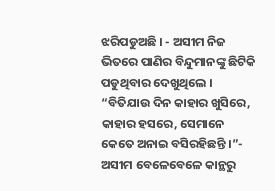ଝରିପଡୁଅଛି । - ଅସୀମ ନିଜ ଭିତରେ ପାଣିର ବିନ୍ଦୁମାନଙ୍କୁ ଛିଟିକି ପଡୁଥିବାର ଦେଖୁଥିଲେ ।
“ବିତିଯାଉ ଦିନ କାହାର ଖୁସିରେ, କାହାର ହସରେ, ସେମାନେ କେତେ ଅନାଇ ବସିରହିଛନ୍ତି ।”- ଅସୀମ ବେଳେବେଳେ କାନ୍ଥରୁ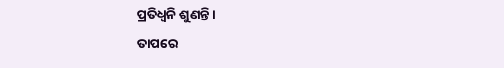ପ୍ରତିଧ୍ୱନି ଶୁଣନ୍ତି ।
ତାପରେ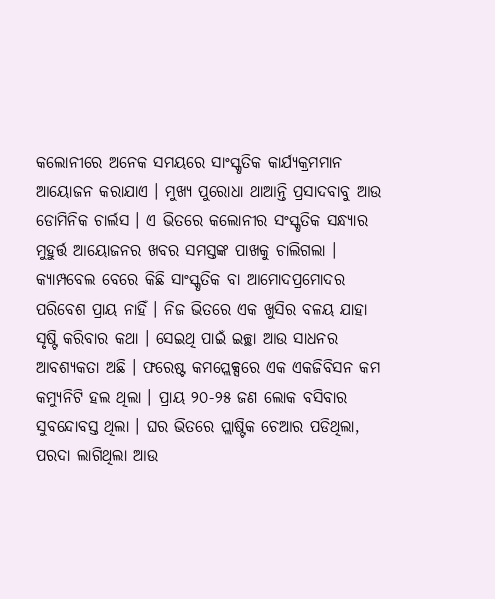କଲୋନୀରେ ଅନେକ ସମୟରେ ସାଂସ୍କୃତିକ କାର୍ଯ୍ୟକ୍ରମମାନ ଆୟୋଜନ କରାଯାଏ । ମୁଖ୍ୟ ପୁରୋଧା ଥାଆନ୍ତି ପ୍ରସାଦବାବୁ ଆଉ ଡୋମିନିକ ଚାର୍ଲସ । ଏ ଭିତରେ କଲୋନୀର ସଂସ୍କୃତିକ ସନ୍ଧ୍ୟାର ମୁହୁର୍ତ୍ତ ଆୟୋଜନର ଖବର ସମସ୍ତଙ୍କ ପାଖକୁ ଚାଲିଗଲା । କ୍ୟାମ୍ପବେଲ ବେରେ କିଛି ସାଂସ୍କୃତିକ ବା ଆମୋଦପ୍ରମୋଦର ପରିବେଶ ପ୍ରାୟ ନାହିଁ । ନିଜ ଭିତରେ ଏକ ଖୁସିର ବଳୟ ଯାହା ସୃଷ୍ଟି କରିବାର କଥା । ସେଇଥି ପାଇଁ ଇଚ୍ଛା ଆଉ ସାଧନର ଆବଶ୍ୟକତା ଅଛି । ଫରେଷ୍ଟ କମପ୍ଲେକ୍ସରେ ଏକ ଏକଜିବିସନ କମ କମ୍ୟୁନିଟି ହଲ ଥିଲା । ପ୍ରାୟ ୨୦-୨୫ ଜଣ ଲୋକ ବସିବାର ସୁବନ୍ଦୋବସ୍ତ ଥିଲା । ଘର ଭିତରେ ପ୍ଲାଷ୍ଟିକ ଚେଆର ପଡିଥିଲା, ପରଦା ଲାଗିଥିଲା ଆଉ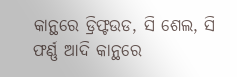କାନ୍ଥରେ ଡ୍ରିଫ୍ଟଉଡ, ସି ଶେଲ, ସି ଫର୍ଣ୍ଣ ଆଦି କାନ୍ଥରେ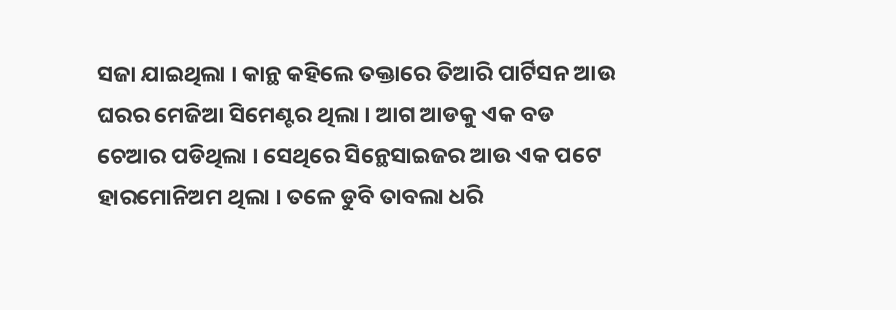ସଜା ଯାଇଥିଲା । କାନ୍ଥ କହିଲେ ତକ୍ତାରେ ତିଆରି ପାର୍ଟିସନ ଆଉ ଘରର ମେଜିଆ ସିମେଣ୍ଟର ଥିଲା । ଆଗ ଆଡକୁ ଏକ ବଡ ଚେଆର ପଡିଥିଲା । ସେଥିରେ ସିନ୍ଥେସାଇଜର ଆଉ ଏକ ପଟେ ହାରମୋନିଅମ ଥିଲା । ତଳେ ଡୁବି ତାବଲା ଧରି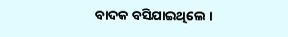ବାଦକ ବସିଯାଇଥିଲେ ।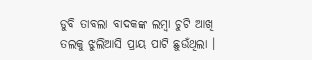ଡୁବି ତାବଲା ବାଦକଙ୍କ ଲମ୍ବା ଚୁଟି ଆଖି ତଲକୁ ଝୁଲିଆସି ପ୍ରାୟ ପାଟି ଛୁଉଁଥିଲା ।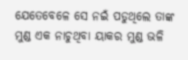ଯେତେବେଳେ ସେ ନଇଁ ପଡୁଥିଲେ ତାଙ୍କ ମୁଣ୍ଡ ଏକ ନାଚୁଥିବା ୟାକର ମୁଣ୍ଡ ଭଳି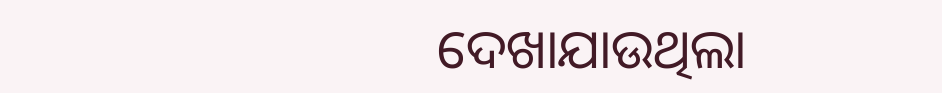ଦେଖାଯାଉଥିଲା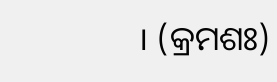। (କ୍ରମଶଃ)